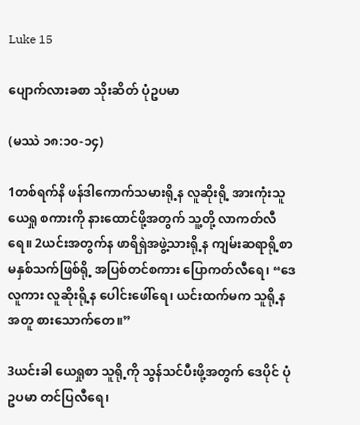Luke 15

ပျောက်လားခစာ သိုးဆိတ် ပုံဥပမာ

(မဿဲ ၁၈:၁၀-၁၄)

1တစ်ရက်နိ ဖန်ဒါကောက်သမားရို့န လူဆိုးရို့ အားကုံးသူ ယေရှု စကားကို နားထောင်ဖို့အတွက် သူ့တို့ လာကတ်လီရေ။ 2ယင်းအတွက်န ဖာရိရှဲအဖွဲ့သားရို့န ကျမ်းဆရာရို့စာ မနှစ်သက်ဖြစ်ရို့ အပြစ်တင်စကား ပြောကတ်လီရေ၊ “ဒေ လူကား လူဆိုးရို့န ပေါင်းဖေါ်ရေ၊ ယင်းထက်မက သူရို့နအတူ စားသောက်တေ။”

3ယင်းခါ ယေရှုစာ သူရို့ကို သွန်သင်ပီးဖို့အတွက် ဒေပိုင် ပုံဥပမာ တင်ပြလီရေ၊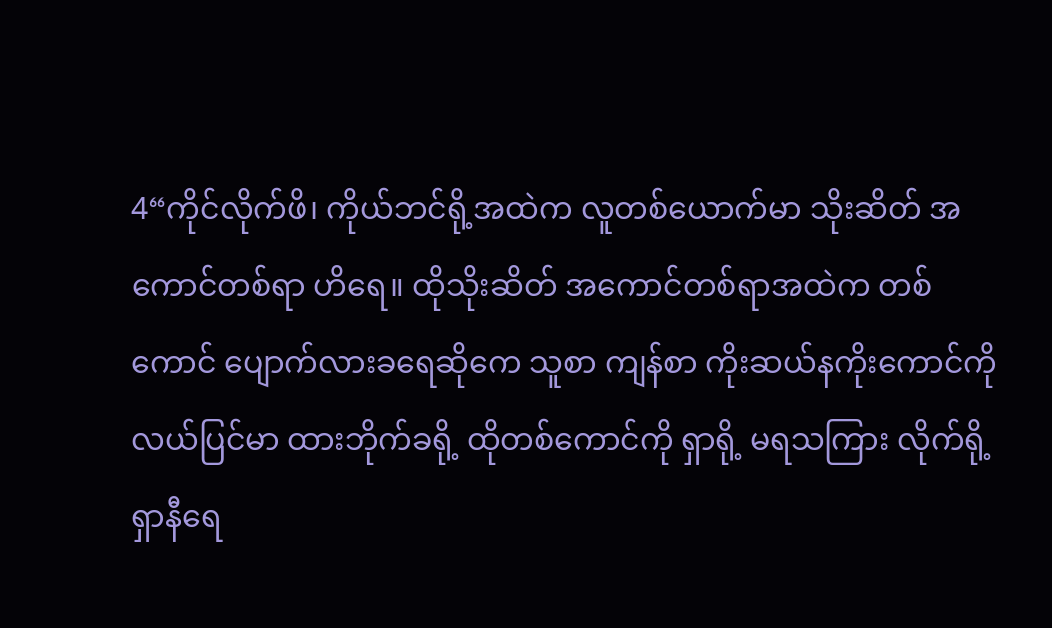4“ကိုင်လိုက်ဖိ၊ ကိုယ်ဘင်ရို့အထဲက လူတစ်ယောက်မာ သိုးဆိတ် အကောင်တစ်ရာ ဟိရေ။ ထိုသိုးဆိတ် အကောင်တစ်ရာအထဲက တစ်ကောင် ပျောက်လားခရေဆိုကေ သူစာ ကျန်စာ ကိုးဆယ်နကိုးကောင်ကို လယ်ပြင်မာ ထားဘိုက်ခရို့ ထိုတစ်ကောင်ကို ရှာရို့ မရသကြား လိုက်ရို့ ရှာနီရေ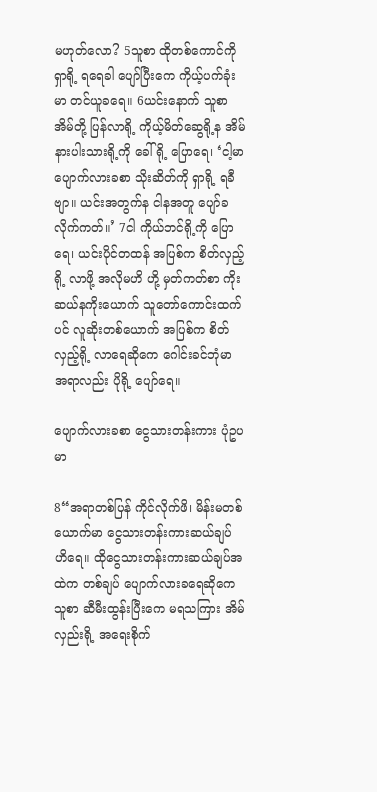မဟုတ်လော? 5သူစာ ထိုတစ်ကောင်ကို ရှာရို့ ရရေခါ ပျော်ပြီးကေ ကိုယ့်ပက်ခုံးမာ တင်ယူခရေ။ 6ယင်းနောက် သူစာ အိမ်တို့ ပြန်လာရို့ ကိုယ့်မိတ်ဆွေရို့န အိမ်နားပါးသားရို့ကို ခေါ်ရို့ ပြောရေ၊ ‘ငါ့မာ ပျောက်လားခစာ သိုးဆိတ်ကို ရှာရို့ ရခီဗျာ။ ယင်းအတွက်န ငါနအတူ ပျော်ခလိုက်ကတ်။’ 7ငါ ကိုယ်ဘင်ရို့ကို ပြောရေ၊ ယင်းပိုင်တထန် အပြစ်က စိတ်လှည့်ရို့ လာဖို့ အလိုမဟိ ဟို့ မှတ်ကတ်စာ ကိုးဆယ်နကိုးယောက် သူတော်ကောင်းထက်ပင် လူဆိုးတစ်ယောက် အပြစ်က စိတ်လှည့်ရို့ လာရေဆိုကေ ဂေါင်းခင်ဘုံမာ အရာလည်း ပိုရို့ ပျော်ရေ။

ပျောက်လားခစာ ငွေသားတန်းကား ပုံဥပမာ

8“အရာတစ်ပြန် ကိုင်လိုက်ဖိ၊ မိန်းမတစ်ယောက်မာ ငွေသားတန်းကားဆယ်ချပ် ဟိရေ။ ထိုငွေသားတန်းကားဆယ်ချပ်အထဲက တစ်ချပ် ပျောက်လားခရေဆိုကေ သူစာ ဆီမီးထွန်းပြီးကေ မရသကြား အိမ်လှည်းရို့ အရေးစိုက်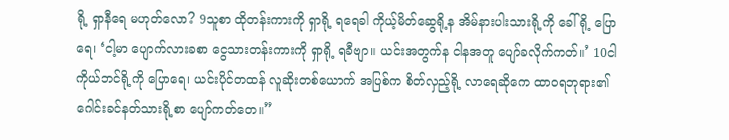ရို့ ရှာနီရေ မဟုတ်လော? 9သူစာ ထိုတန်းကားကို ရှာရို့ ရရေခါ ကိုယ့်မိတ်ဆွေရို့န အိမ်နားပါးသားရို့ကို ခေါ်ရို့ ပြောရေ၊ ‘ငါ့မာ ပျောက်လားခစာ ငွေသားတန်းကားကို ရှာရို့ ရခီဗျာ။ ယင်းအတွက်န ငါနအတူ ပျော်ခလိုက်ကတ်။’ 10ငါ ကိုယ်ဘင်ရို့ကို ပြောရေ၊ ယင်းပိုင်တထန် လူဆိုးတစ်ယောက် အပြစ်က စိတ်လှည့်ရို့ လာရေဆိုကေ ထာဝရဘုရား၏ ဂေါင်းခင်နတ်သားရို့စာ ပျော်ကတ်တေ။”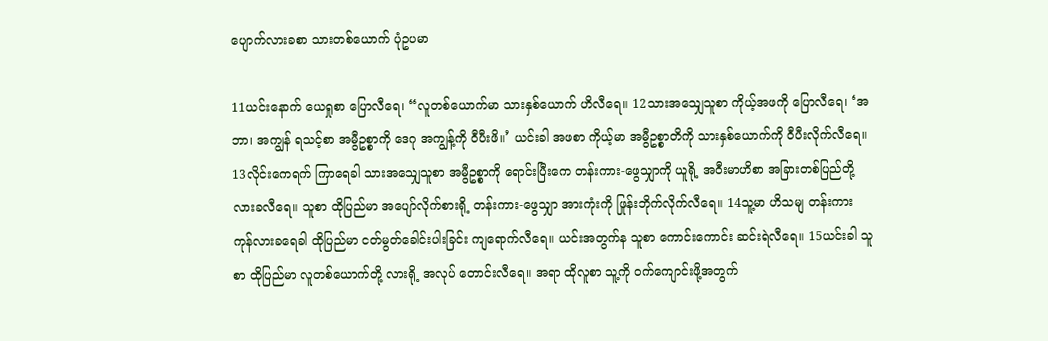ပျောက်လားခစာ သားတစ်ယောက် ပုံဥပမာ

11ယင်းနောက် ယေရှုစာ ပြောလီရေ၊ “လူတစ်ယောက်မာ သားနှစ်ယောက် ဟိလီရေ။ 12သားအသျှေသူစာ ကိုယ့်အဖကို ပြောလီရေ၊ ‘အဘာ၊ အကျွန် ရသင့်စာ အမွီဥစ္စာကို ဒေဂု အကျွန့်ကို ဝီပီးဖိ။’ ယင်းခါ အဖစာ ကိုယ့်မာ အမွီဥစ္စာတိကို သားနှစ်ယောက်ကို ဝီပီးလိုက်လီရေ။ 13လိုင်းကေရက် ကြာရေခါ သားအသျှေသူစာ အမွီဥစ္စာကို ရောင်းပြီးကေ တန်းကား-ဖွေသျှာကို ယူရို့ အဝီးမာဟိစာ အခြားတစ်ပြည်တို့ လားခလီရေ။ သူစာ ထိုပြည်မာ အပျော်လိုက်စားရို့ တန်းကား-ဖွေသျှာ အားကုံးကို ဖြုန်းဘိုက်လိုက်လီရေ။ 14သူ့မာ ဟိသမျ တန်းကား ကုန်လားခရေခါ ထိုပြည်မာ ငတ်မွတ်ခေါင်းပါးခြင်း ကျရောက်လီရေ။ ယင်းအတွက်န သူစာ ကောင်းကောင်း ဆင်းရဲလီရေ။ 15ယင်းခါ သူစာ ထိုပြည်မာ လူတစ်ယောက်တို့ လားရို့ အလုပ် တောင်းလီရေ။ အရာ ထိုလူစာ သူ့ကို ဝက်ကျောင်းဖို့အတွက်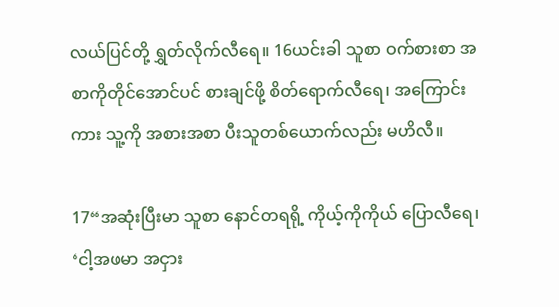လယ်ပြင်တို့ ရွှတ်လိုက်လီရေ။ 16ယင်းခါ သူစာ ဝက်စားစာ အစာကိုတိုင်အောင်ပင် စားချင်ဖို့ စိတ်ရောက်လီရေ၊ အကြောင်းကား သူ့ကို အစားအစာ ပီးသူတစ်ယောက်လည်း မဟိလီ။

17“အဆုံးပြီးမာ သူစာ နောင်တရရို့ ကိုယ့်ကိုကိုယ် ပြောလီရေ၊ ‘ငါ့အဖမာ အငှား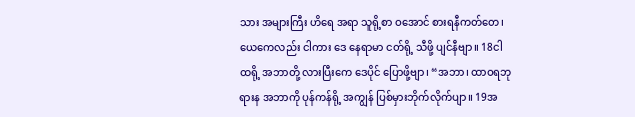သား အများကြီး ဟိရေ အရာ သူရို့စာ ဝအောင် စားရနီကတ်တေ၊ ယေကေလည်း ငါကား ဒေ နေရာမာ ငတ်ရို့ သီဖို့ ပျင်နီဗျာ။ 18ငါ ထရို့ အဘာတို့ လားပြီးကေ ဒေပိုင် ပြောဖို့ဗျာ၊ “အဘာ၊ ထာဝရဘုရားန အဘာကို ပုန်ကန်ရို့ အကျွန် ပြစ်မှားဘိုက်လိုက်ပျာ။ 19အ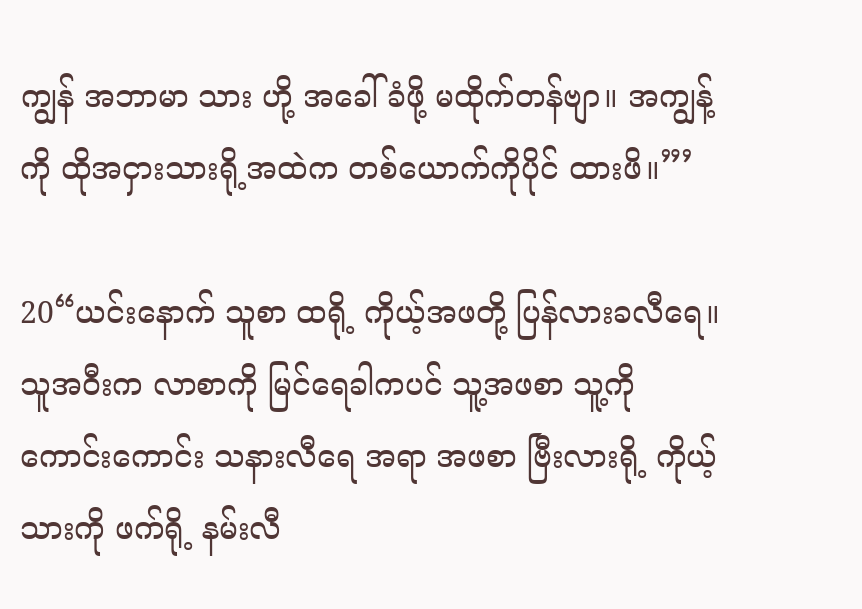ကျွန် အဘာမာ သား ဟို့ အခေါ်ခံဖို့ မထိုက်တန်ဗျာ။ အကျွန့်ကို ထိုအငှားသားရို့အထဲက တစ်ယောက်ကိုပိုင် ထားဖိ။”’

20“ယင်းနောက် သူစာ ထရို့ ကိုယ့်အဖတို့ ပြန်လားခလီရေ။ သူအဝီးက လာစာကို မြင်ရေခါကပင် သူ့အဖစာ သူ့ကို ကောင်းကောင်း သနားလီရေ အရာ အဖစာ ဗြီးလားရို့ ကိုယ့်သားကို ဖက်ရို့ နမ်းလီ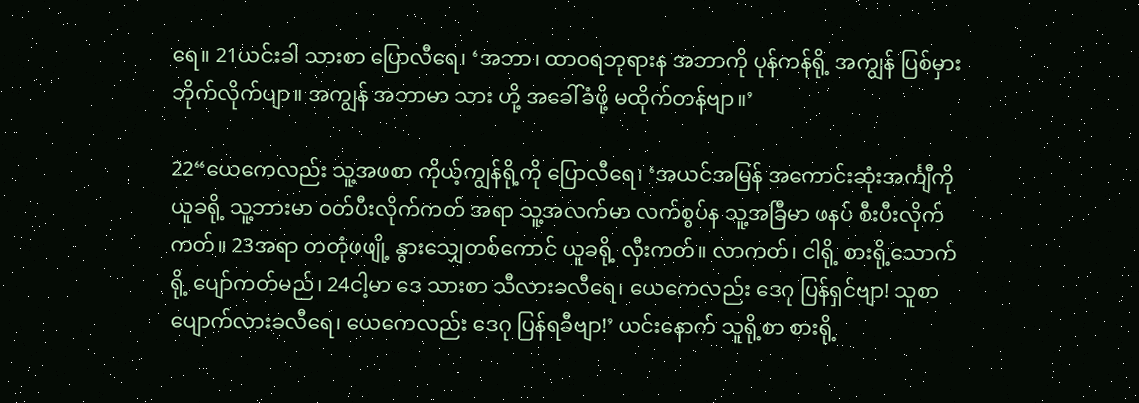ရေ။ 21ယင်းခါ သားစာ ပြောလီရေ၊ ‘အဘာ၊ ထာဝရဘုရားန အဘာကို ပုန်ကန်ရို့ အကျွန် ပြစ်မှားဘိုက်လိုက်ပျာ။ အကျွန် အဘာမာ သား ဟို့ အခေါ်ခံဖို့ မထိုက်တန်ဗျာ။’

22“ယေကေလည်း သူ့အဖစာ ကိုယ့်ကျွန်ရို့ကို ပြောလီရေ၊ ‘အယင်အမြန် အကောင်းဆုံးအင်္ကျီကို ယူခရို့ သူ့ဘားမာ ဝတ်ပီးလိုက်ကတ် အရာ သူ့အလက်မာ လက်စွပ်န သူ့အခြီမာ ဖနပ် စီးပီးလိုက်ကတ်။ 23အရာ တတုံဖဖျို့ နွားသျှေတစ်ကောင် ယူခရို့ လှီးကတ်။ လာကတ်၊ ငါရို့ စားရို့သောက်ရို့ ပျော်ကတ်မည်၊ 24ငါ့မာ ဒေ သားစာ သီလားခလီရေ၊ ယေကေလည်း ဒေဂု ပြန်ရှင်ဗျာ! သူစာ ပျောက်လားခလီရေ၊ ယေကေလည်း ဒေဂု ပြန်ရခီဗျာ!’ ယင်းနောက် သူရို့စာ စားရို့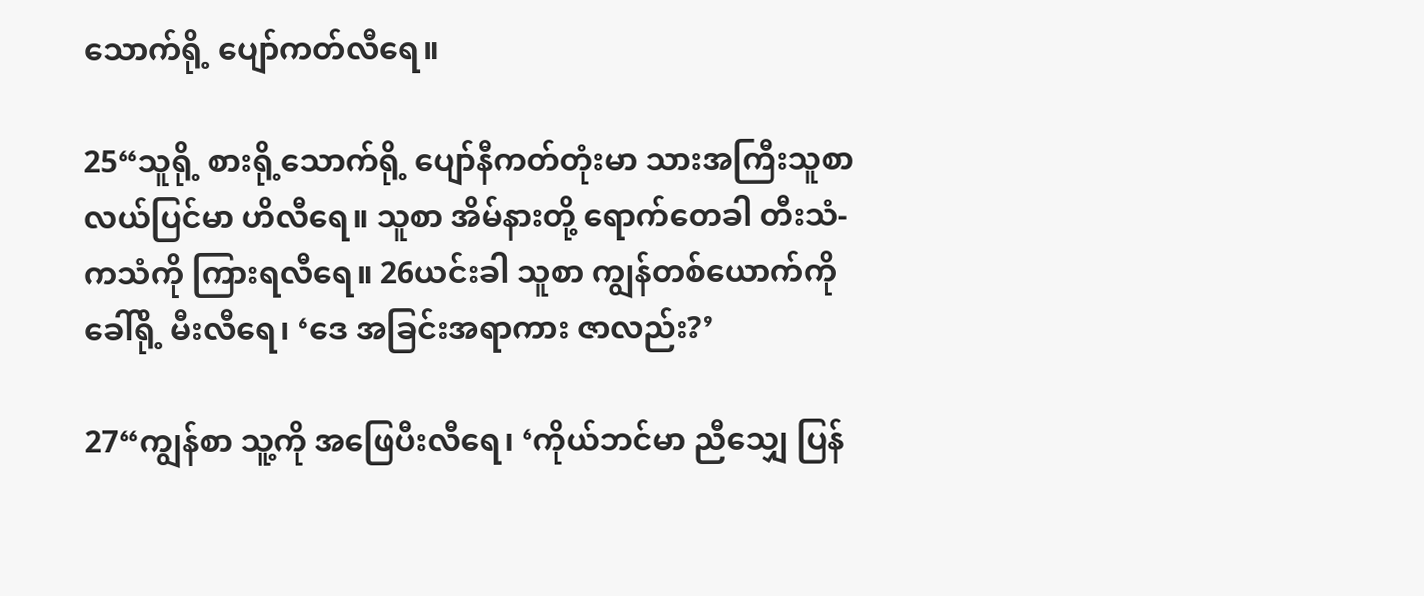သောက်ရို့ ပျော်ကတ်လီရေ။

25“သူရို့ စားရို့သောက်ရို့ ပျော်နီကတ်တုံးမာ သားအကြီးသူစာ လယ်ပြင်မာ ဟိလီရေ။ သူစာ အိမ်နားတို့ ရောက်တေခါ တီးသံ-ကသံကို ကြားရလီရေ။ 26ယင်းခါ သူစာ ကျွန်တစ်ယောက်ကို ခေါ်ရို့ မီးလီရေ၊ ‘ဒေ အခြင်းအရာကား ဇာလည်း?’

27“ကျွန်စာ သူ့ကို အဖြေပီးလီရေ၊ ‘ကိုယ်ဘင်မာ ညီသျှေ ပြန်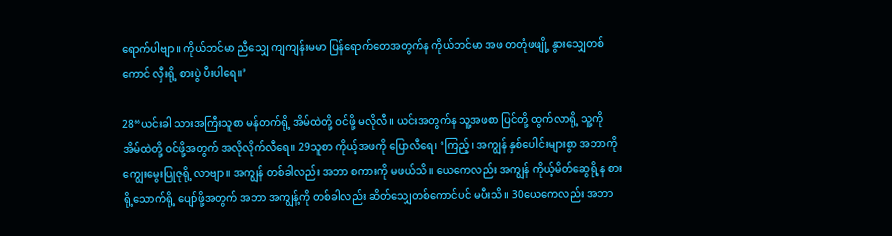ရောက်ပါဗျာ။ ကိုယ်ဘင်မာ ညီသျှေ ကျကျန်းမမာ ပြန်ရောက်တေအတွက်န ကိုယ်ဘင်မာ အဖ တတုံဖဖျို့ နွားသျှေတစ်ကောင် လှီးရို့ စားပွဲ ပီးပါရေ။’

28“ယင်းခါ သားအကြီးသူစာ မန်တက်ရို့ အိမ်ထဲတို့ ဝင်ဖို့ မလိုလီ။ ယင်းအတွက်န သူ့အဖစာ ပြင်တို့ ထွက်လာရို့ သူ့ကို အိမ်ထဲတို့ ဝင်ဖို့အတွက် အလိုလိုက်လီရေ။ 29သူစာ ကိုယ့်အဖကို ပြောလီရေ၊ ‘ကြည့်၊ အကျွန် နှစ်ပေါင်းများစွာ အဘာကို ကျွေးမွေးပြုဇုရို့ လာဗျာ။ အကျွန် တစ်ခါလည်း အဘာ စကားကို မဖယ်သိ။ ယေကေလည်း အကျွန် ကိုယ့်မိတ်ဆွေရို့န စားရို့သောက်ရို့ ပျော်ဖို့အတွက် အဘာ အကျွန့်ကို တစ်ခါလည်း ဆိတ်သျှေတစ်ကောင်ပင် မပီးသိ။ 30ယေကေလည်း အဘာ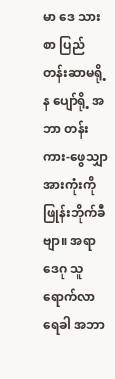မာ ဒေ သားစာ ပြည်တန်းဆာမရို့န ပျော်ရို့ အဘာ တန်းကား-ဖွေသျှာ အားကုံးကို ဖြုန်းဘိုက်ခီဗျာ။ အရာ ဒေဂု သူရောက်လာရေခါ အဘာ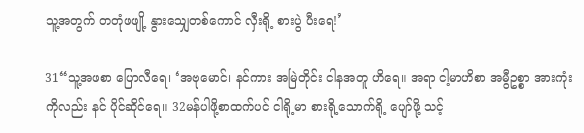သူ့အတွက် တတုံဖဖျို့ နွားသျှေတစ်ကောင် လှီးရို့ စားပွဲ ပီးရေ!’

31“သူ့အဖစာ ပြောလီရေ၊ ‘အဗုမောင်၊ နင်ကား အမြဲတိုင်း ငါနအတူ ဟိရေ။ အရာ ငါ့မာဟိစာ အမွီဥစ္စာ အားကုံးကိုလည်း နင် ပိုင်ဆိုင်ရေ။ 32မန်ပါဖို့စာထက်ပင် ငါရို့မာ စားရို့သောက်ရို့ ပျော်ဖို့ သင့်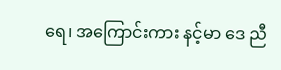ရေ၊ အကြောင်းကား နင့်မာ ဒေ ညီ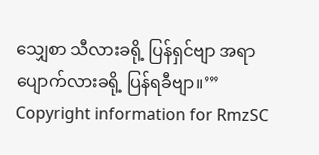သျှေစာ သီလားခရို့ ပြန်ရှင်ဗျာ အရာ ပျောက်လားခရို့ ပြန်ရခီဗျာ။’”
Copyright information for RmzSC